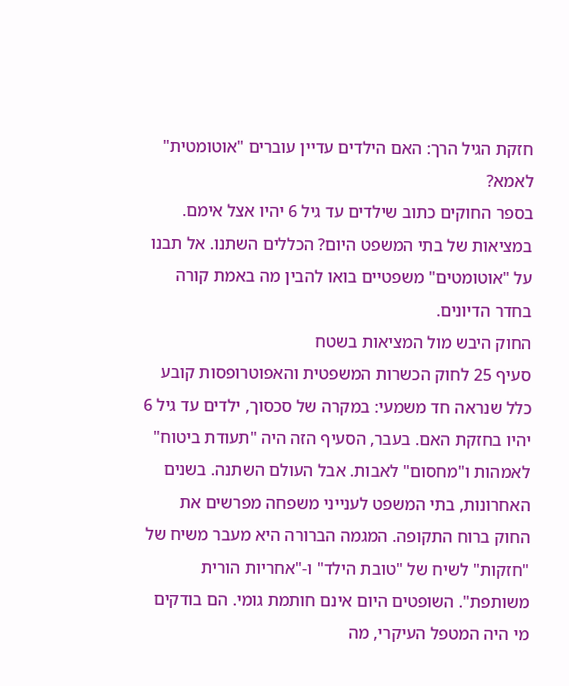חזקת הגיל הרך: האם הילדים עדיין עוברים "אוטומטית" לאמא?
בספר החוקים כתוב שילדים עד גיל 6 יהיו אצל אימם. במציאות של בתי המשפט היום? הכללים השתנו. אל תבנו על "אוטומטים" משפטיים בואו להבין מה באמת קורה בחדר הדיונים.
החוק היבש מול המציאות בשטח
סעיף 25 לחוק הכשרות המשפטית והאפוטרופסות קובע כלל שנראה חד משמעי: במקרה של סכסוך, ילדים עד גיל 6 יהיו בחזקת האם. בעבר, הסעיף הזה היה "תעודת ביטוח" לאמהות ו"מחסום" לאבות. אבל העולם השתנה. בשנים האחרונות, בתי המשפט לענייני משפחה מפרשים את החוק ברוח התקופה. המגמה הברורה היא מעבר משיח של "חזקות" לשיח של "טובת הילד" ו-"אחריות הורית משותפת". השופטים היום אינם חותמת גומי. הם בודקים מי היה המטפל העיקרי, מה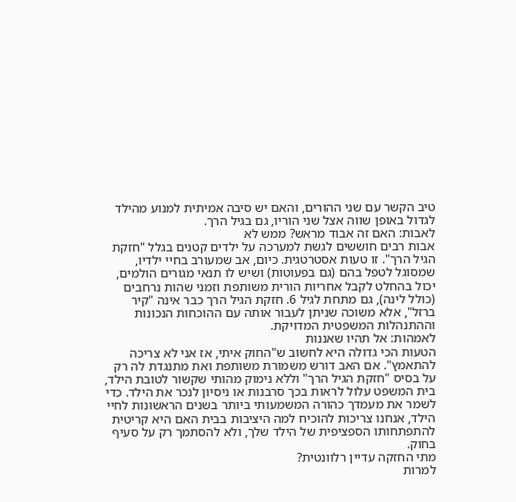טיב הקשר עם שני ההורים, והאם יש סיבה אמיתית למנוע מהילד לגדול באופן שווה אצל שני הוריו, גם בגיל הרך.
לאבות: האם זה אבוד מראש? ממש לא
אבות רבים חוששים לגשת למערכה על ילדים קטנים בגלל "חזקת הגיל הרך". זו טעות אסטרטגית. כיום, אב שמעורב בחיי ילדיו, שמסוגל לטפל בהם (גם בפעוטות) ושיש לו תנאי מגורים הולמים, יכול בהחלט לקבל אחריות הורית משותפת וזמני שהות נרחבים (כולל לינה), גם מתחת לגיל 6. חזקת הגיל הרך כבר אינה "קיר ברזל", אלא משוכה שניתן לעבור אותה עם ההוכחות הנכונות וההתנהלות המשפטית המדויקת.
לאמהות: אל תהיו שאננות
הטעות הכי גדולה היא לחשוב ש"החוק איתי, אז אני לא צריכה להתאמץ". אם האב דורש משמורת משותפת ואת מתנגדת לה רק על בסיס "חזקת הגיל הרך" וללא נימוק מהותי שקשור לטובת הילד, בית המשפט עלול לראות בכך סרבנות או ניסיון לנכר את הילד. כדי לשמר את מעמדך כהורה המשמעותי ביותר בשנים הראשונות לחיי הילד, אנחנו צריכות להוכיח למה היציבות בבית האם היא קריטית להתפתחותו הספציפית של הילד שלך, ולא להסתמך רק על סעיף בחוק.
מתי החזקה עדיין רלוונטית?
למרות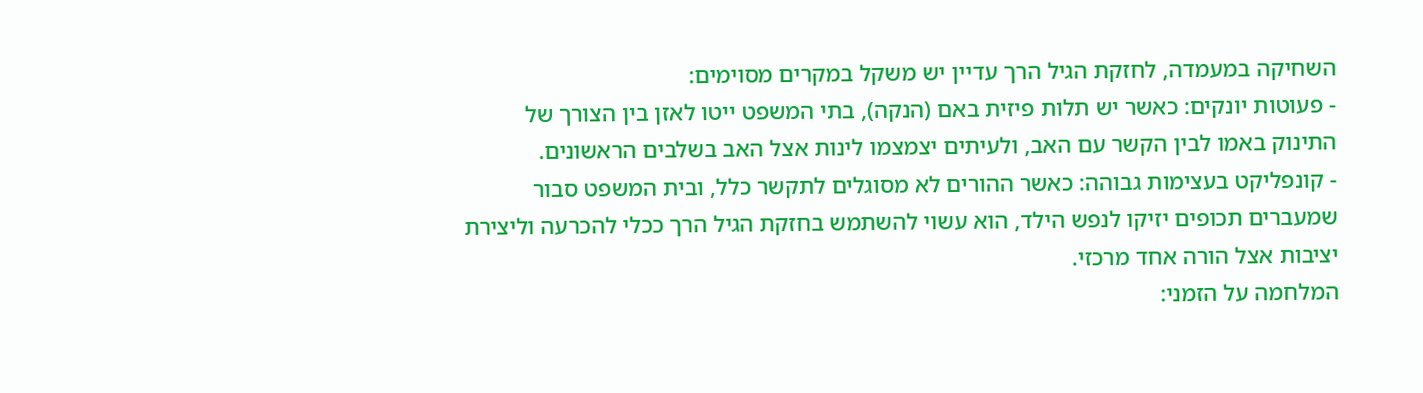השחיקה במעמדה, לחזקת הגיל הרך עדיין יש משקל במקרים מסוימים:
- פעוטות יונקים: כאשר יש תלות פיזית באם (הנקה), בתי המשפט ייטו לאזן בין הצורך של התינוק באמו לבין הקשר עם האב, ולעיתים יצמצמו לינות אצל האב בשלבים הראשונים.
- קונפליקט בעצימות גבוהה: כאשר ההורים לא מסוגלים לתקשר כלל, ובית המשפט סבור שמעברים תכופים יזיקו לנפש הילד, הוא עשוי להשתמש בחזקת הגיל הרך ככלי להכרעה וליצירת יציבות אצל הורה אחד מרכזי.
המלחמה על הזמני: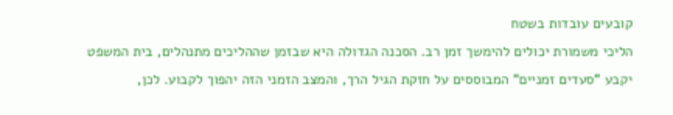קובעים עובדות בשטח
הליכי משמורת יכולים להימשך זמן רב. הסכנה הגדולה היא שבזמן שההליכים מתנהלים, בית המשפט יקבע "סעדים זמניים" המבוססים על חזקת הגיל הרך, והמצב הזמני הזה יהפוך לקבוע. לכן,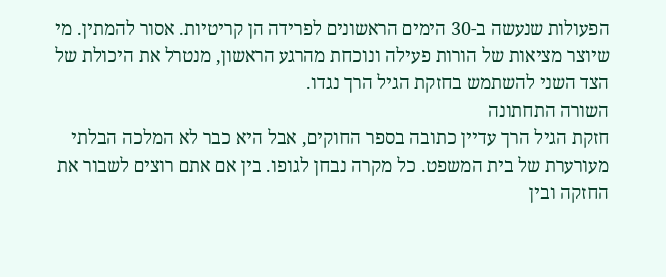הפעולות שנעשה ב-30 הימים הראשונים לפרידה הן קריטיות. אסור להמתין. מי שיוצר מציאות של הורות פעילה ונוכחת מהרגע הראשון, מנטרל את היכולת של הצד השני להשתמש בחזקת הגיל הרך נגדו.
השורה התחתונה
חזקת הגיל הרך עדיין כתובה בספר החוקים, אבל היא כבר לא המלכה הבלתי מעורערת של בית המשפט. כל מקרה נבחן לגופו. בין אם אתם רוצים לשבור את החזקה ובין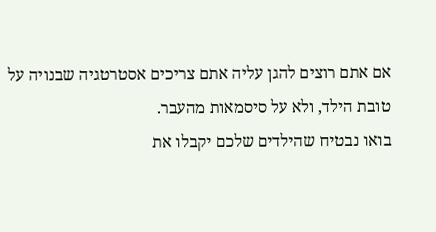אם אתם רוצים להגן עליה אתם צריכים אסטרטגיה שבנויה על טובת הילד, ולא על סיסמאות מהעבר.
בואו נבטיח שהילדים שלכם יקבלו את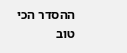ההסדר הכי טוב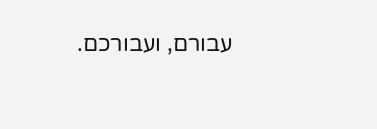עבורם, ועבורכם.